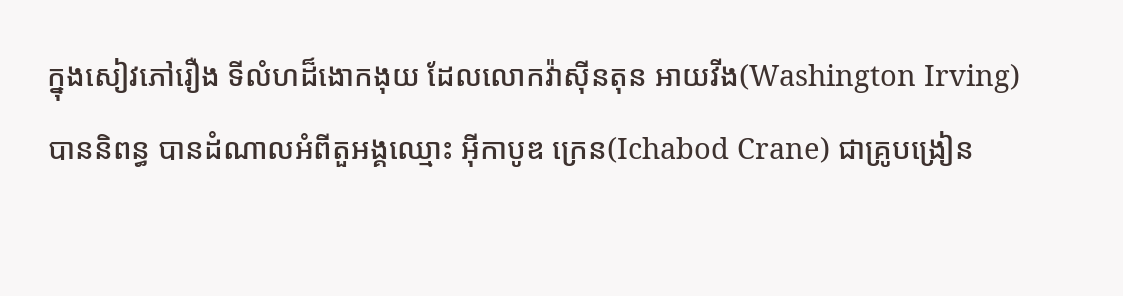ក្នុងសៀវភៅរឿង ទីលំហដ៏ងោកងុយ ដែលលោកវ៉ាស៊ីនតុន អាយវីង(Washington Irving)បាននិពន្ធ បានដំណាលអំពីតួអង្គឈ្មោះ អ៊ីកាបូឌ ក្រេន(Ichabod Crane) ជាគ្រូបង្រៀន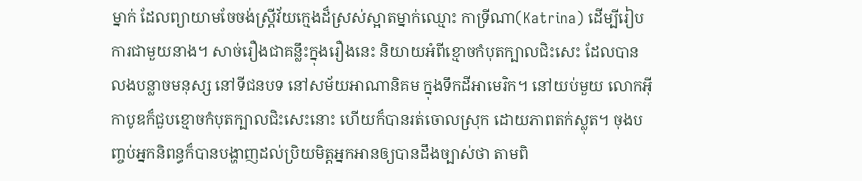ម្នាក់ ដែលព្យាយាមចែចង់ស្រ្តីវ័យក្មេងដ៏ស្រស់ស្អាតម្នាក់ឈ្មោះ កាទ្រីណា(Katrina) ដើម្បីរៀបការជាមួយនាង។ សាច់រឿងជាគន្លឹះក្នុងរឿងនេះ និយាយអំពីខ្មោចកំបុតក្បាលជិះសេះ ដែលបានលងបន្លាចមនុស្ស នៅទីជនបទ នៅសម័យអាណានិគម ក្នុងទឹកដីអាមេរិក។ នៅយប់មួយ លោកអ៊ីកាបូឌក៏ជួបខ្មោចកំបុតក្បាលជិះសេះនោះ ហើយក៏បានរត់ចោលស្រុក ដោយភាពតក់ស្លុត។ ចុងបញ្ចប់អ្នកនិពន្ធក៏បានបង្ហាញដល់ប្រិយមិត្តអ្នកអានឲ្យបានដឹងច្បាស់ថា តាមពិ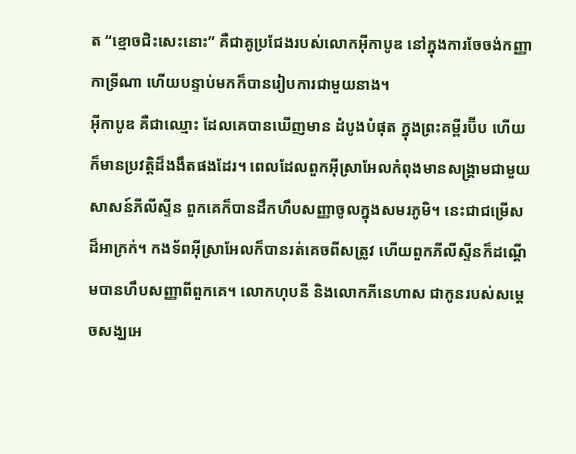ត “ខ្មោចជិះសេះនោះ” គឺជាគូប្រជែងរបស់លោកអ៊ីកាបូឌ នៅក្នុងការចែចង់កញ្ញាកាទ្រីណា ហើយបន្ទាប់មកក៏បានរៀបការជាមួយនាង។
អ៊ីកាបូឌ គឺជាឈ្មោះ ដែលគេបានឃើញមាន ដំបូងបំផុត ក្នុងព្រះគម្ពីរប៊ីប ហើយក៏មានប្រវត្តិដ៏ងងឹតផងដែរ។ ពេលដែលពួកអ៊ីស្រាអែលកំពុងមានសង្រ្គាមជាមួយសាសន៍ភីលីស្ទីន ពួកគេក៏បានដឹកហឹបសញ្ញាចូលក្នុងសមរភូមិ។ នេះជាជម្រើសដ៏អាក្រក់។ កងទ័ពអ៊ីស្រាអែលក៏បានរត់គេចពីសត្រូវ ហើយពួកភីលីស្ទីនក៏ដណ្តើមបានហឹបសញ្ញាពីពួកគេ។ លោកហុបនី និងលោកភីនេហាស ជាកូនរបស់សម្តេចសង្ឃអេ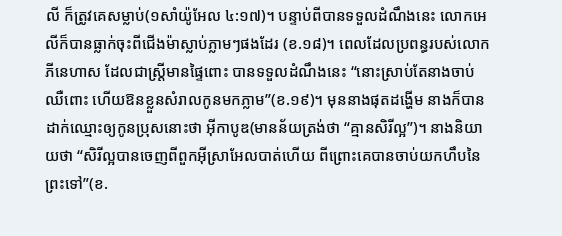លី ក៏ត្រូវគេសម្លាប់(១សាំយ៉ូអែល ៤:១៧)។ បន្ទាប់ពីបានទទួលដំណឹងនេះ លោកអេលីក៏បានធ្លាក់ចុះពីជើងម៉ាស្លាប់ភ្លាមៗផងដែរ (ខ.១៨)។ ពេលដែលប្រពន្ធរបស់លោកភីនេហាស ដែលជាស្រ្តីមានផ្ទៃពោះ បានទទួលដំណឹងនេះ “នោះស្រាប់តែនាងចាប់ឈឺពោះ ហើយឱនខ្លួនសំរាលកូនមកភ្លាម”(ខ.១៩)។ មុននាងផុតដង្ហើម នាងក៏បានដាក់ឈ្មោះឲ្យកូនប្រុសនោះថា អ៊ីកាបូឌ(មានន័យត្រង់ថា “គ្មានសិរីល្អ”)។ នាងនិយាយថា “សិរីល្អបានចេញពីពួកអ៊ីស្រាអែលបាត់ហើយ ពីព្រោះគេបានចាប់យកហឹបនៃព្រះទៅ”(ខ.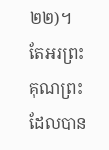២២)។
តែអរព្រះគុណព្រះ ដែលបាន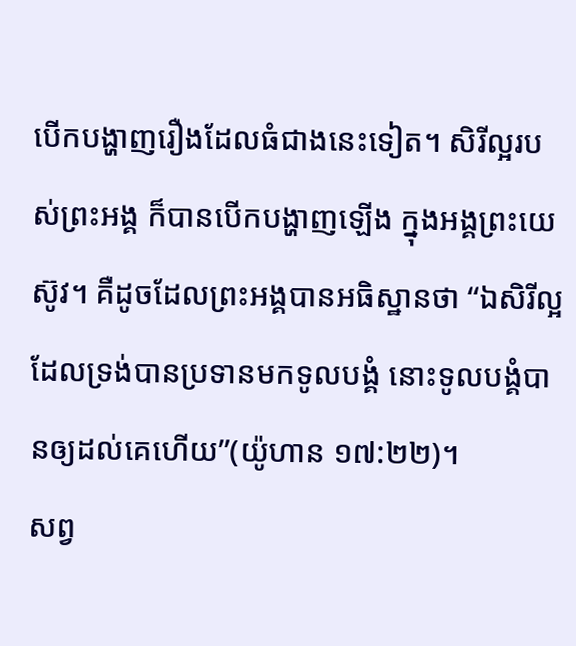បើកបង្ហាញរឿងដែលធំជាងនេះទៀត។ សិរីល្អរបស់ព្រះអង្គ ក៏បានបើកបង្ហាញឡើង ក្នុងអង្គព្រះយេស៊ូវ។ គឺដូចដែលព្រះអង្គបានអធិស្ឋានថា “ឯសិរីល្អដែលទ្រង់បានប្រទានមកទូលបង្គំ នោះទូលបង្គំបានឲ្យដល់គេហើយ”(យ៉ូហាន ១៧:២២)។
សព្វ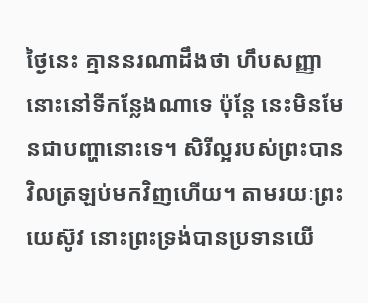ថ្ងៃនេះ គ្មាននរណាដឹងថា ហឹបសញ្ញានោះនៅទីកន្លែងណាទេ ប៉ុន្តែ នេះមិនមែនជាបញ្ហានោះទេ។ សិរីល្អរបស់ព្រះបានវិលត្រឡប់មកវិញហើយ។ តាមរយៈព្រះយេស៊ូវ នោះព្រះទ្រង់បានប្រទានយើ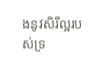ងនូវសិរីល្អរបស់ទ្រ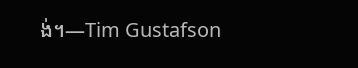ង់។—Tim Gustafson